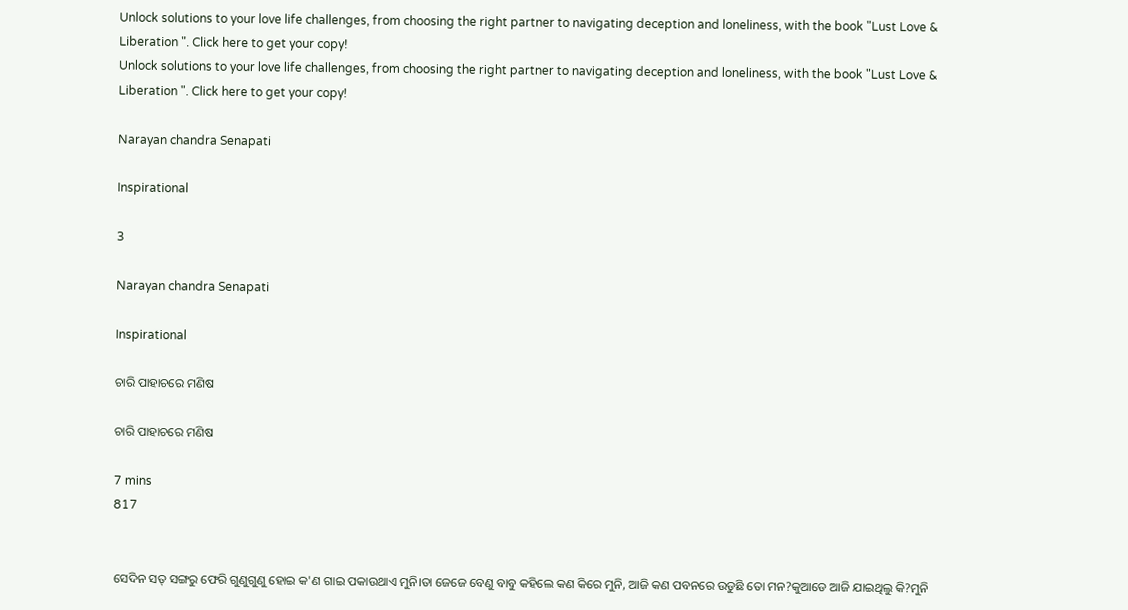Unlock solutions to your love life challenges, from choosing the right partner to navigating deception and loneliness, with the book "Lust Love & Liberation ". Click here to get your copy!
Unlock solutions to your love life challenges, from choosing the right partner to navigating deception and loneliness, with the book "Lust Love & Liberation ". Click here to get your copy!

Narayan chandra Senapati

Inspirational

3

Narayan chandra Senapati

Inspirational

ଚାରି ପାହାଚରେ ମଣିଷ

ଚାରି ପାହାଚରେ ମଣିଷ

7 mins
817


ସେଦିନ ସତ୍ ସଙ୍ଗରୁ ଫେରି ଗୁଣୁଗୁଣୁ ହୋଇ କ'ଣ ଗାଇ ପକାଉଥାଏ ମୁନି।ତା ଜେଜେ ବେଣୁ ବାବୁ କହିଲେ କଣ କିରେ ମୁନି, ଆଜି କଣ ପବନରେ ଉଡୁଛି ତୋ ମନ?କୁଆଡେ ଆଜି ଯାଇଥିଲୁ କି?ମୁନି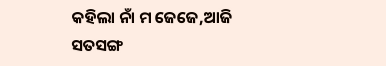କହିଲା ନାଁ ମ ଜେଜେ,ଆଜି ସତସଙ୍ଗ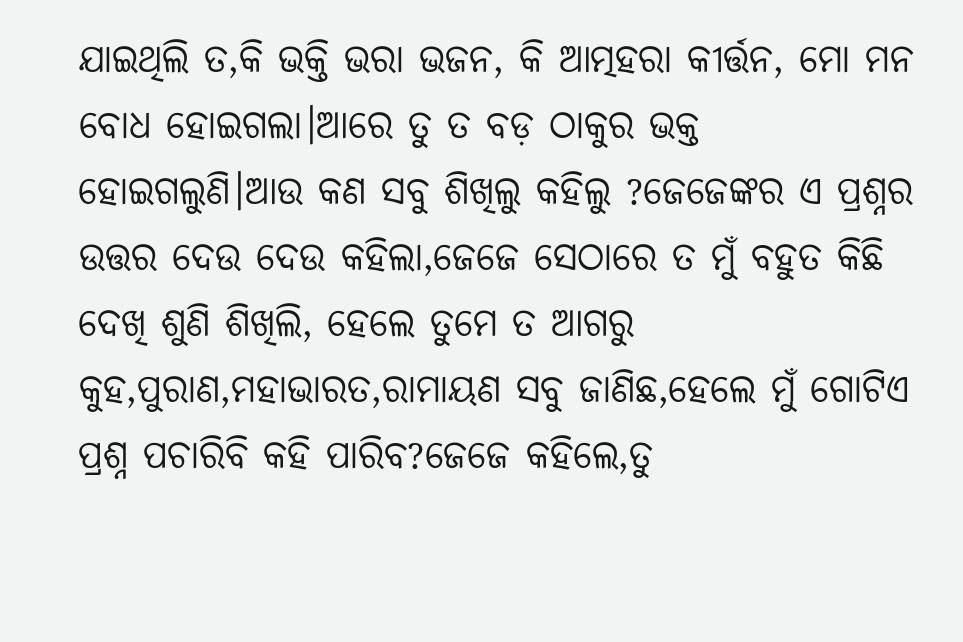ଯାଇଥିଲି ତ,କି ଭକ୍ତି ଭରା ଭଜନ, କି ଆତ୍ମହରା କୀର୍ତ୍ତନ, ମୋ ମନ ବୋଧ ହୋଇଗଲା।ଆରେ ତୁ ତ ବଡ଼ ଠାକୁର ଭକ୍ତ ହୋଇଗଲୁଣି।ଆଉ କଣ ସବୁ ଶିଖିଲୁ କହିଲୁ ?ଜେଜେଙ୍କର ଏ ପ୍ରଶ୍ନର ଉତ୍ତର ଦେଉ ଦେଉ କହିଲା,ଜେଜେ ସେଠାରେ ତ ମୁଁ ବହୁତ କିଛି ଦେଖି ଶୁଣି ଶିଖିଲି, ହେଲେ ତୁମେ ତ ଆଗରୁ କୁହ,ପୁରାଣ,ମହାଭାରତ,ରାମାୟଣ ସବୁ ଜାଣିଛ,ହେଲେ ମୁଁ ଗୋଟିଏ ପ୍ରଶ୍ନ ପଚାରିବି କହି ପାରିବ?ଜେଜେ କହିଲେ,ତୁ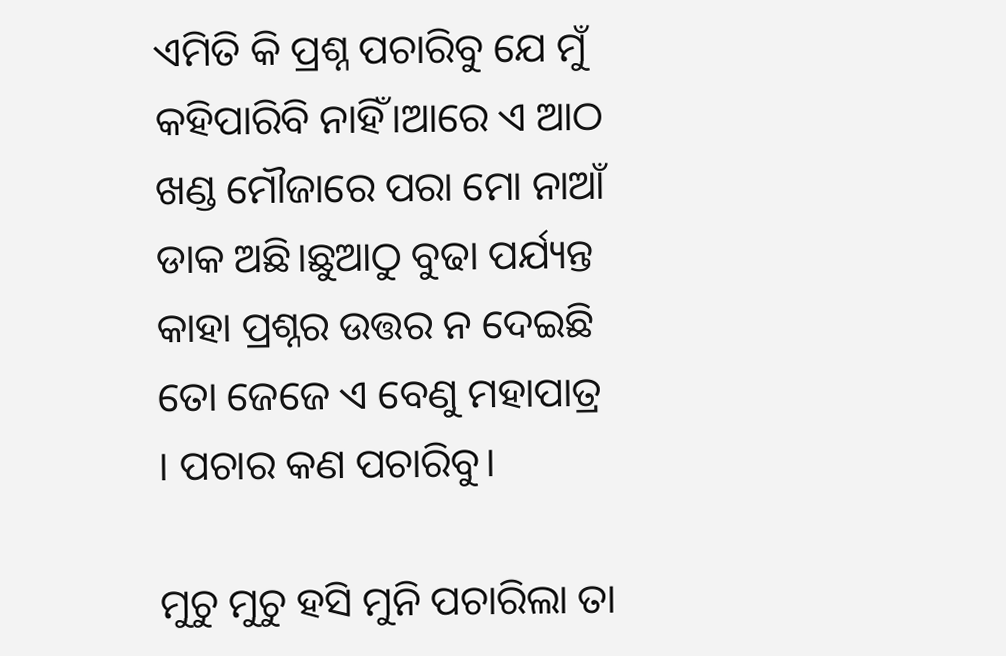ଏମିତି କି ପ୍ରଶ୍ନ ପଚାରିବୁ ଯେ ମୁଁ କହିପାରିବି ନାହିଁ।ଆରେ ଏ ଆଠ ଖଣ୍ଡ ମୌଜାରେ ପରା ମୋ ନାଆଁ ଡାକ ଅଛି।ଛୁଆଠୁ ବୁଢା ପର୍ଯ୍ୟନ୍ତ କାହା ପ୍ରଶ୍ନର ଉତ୍ତର ନ ଦେଇଛି ତୋ ଜେଜେ ଏ ବେଣୁ ମହାପାତ୍ର । ପଚାର କଣ ପଚାରିବୁ।

ମୁଚୁ ମୁଚୁ ହସି ମୁନି ପଚାରିଲା ତା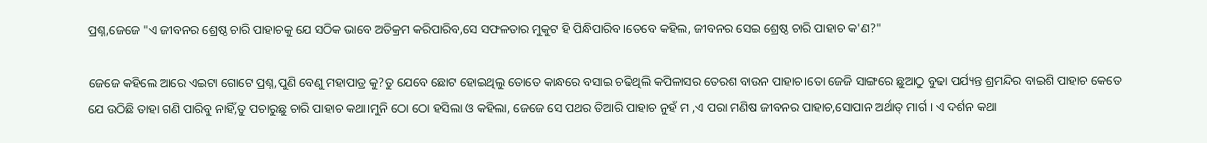ପ୍ରଶ୍ନ,ଜେଜେ "ଏ ଜୀବନର ଶ୍ରେଷ୍ଠ ଚାରି ପାହାଚକୁ ଯେ ସଠିକ ଭାବେ ଅତିକ୍ରମ କରିପାରିବ,ସେ ସଫଳତାର ମୁକୁଟ ହି ପିନ୍ଧିପାରିବ।ତେବେ କହିଲ, ଜୀବନର ସେଇ ଶ୍ରେଷ୍ଠ ଚାରି ପାହାଚ କ'ଣ?"

ଜେଜେ କହିଲେ ଆରେ ଏଇଟା ଗୋଟେ ପ୍ରଶ୍ନ,ପୁଣି ବେଣୁ ମହାପାତ୍ର କୁ?ତୁ ଯେବେ ଛୋଟ ହୋଇଥିଲୁ ତୋତେ କାନ୍ଧରେ ବସାଇ ଚଢିଥିଲି କପିଳାସର ତେରଶ ବାଉନ ପାହାଚ।ତୋ ଜେଜି ସାଙ୍ଗରେ ଛୁଆଠୁ ବୁଢା ପର୍ଯ୍ୟନ୍ତ ଶ୍ରମନ୍ଦିର ବାଇଶି ପାହାଚ କେତେ ଯେ ଉଠିଛି ତାହା ଗଣି ପାରିବୁ ନାହିଁ,ତୁ ପଚାରୁଛୁ ଚାରି ପାହାଚ କଥା।ମୁନି ଠୋ ଠୋ ହସିଲା ଓ କହିଲା, ଜେଜେ ସେ ପଥର ତିଆରି ପାହାଚ ନୁହଁ ମ ,ଏ ପରା ମଣିଷ ଜୀବନର ପାହାଚ,ସୋପାନ ଅର୍ଥାତ୍ ମାର୍ଗ । ଏ ଦର୍ଶନ କଥା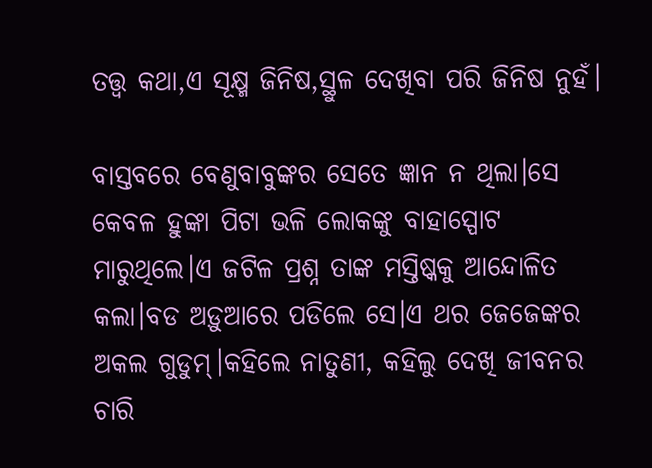ତତ୍ତ୍ୱ କଥା,ଏ ସୂକ୍ଷ୍ମ ଜିନିଷ,ସ୍ଥୁଳ ଦେଖିବା ପରି ଜିନିଷ ନୁହଁ।

ବାସ୍ତବରେ ବେଣୁବାବୁଙ୍କର ସେତେ ଜ୍ଞାନ ନ ଥିଲା।ସେ କେବଳ ହୁଙ୍କା ପିଟା ଭଳି ଲୋକଙ୍କୁ ବାହାସ୍ପୋଟ ମାରୁଥିଲେ।ଏ ଜଟିଳ ପ୍ରଶ୍ନ ତାଙ୍କ ମସ୍ତିଷ୍କକୁ ଆନ୍ଦୋଳିତ କଲା।ବଡ ଅଡ଼ୁଆରେ ପଡିଲେ ସେ।ଏ ଥର ଜେଜେଙ୍କର ଅକଲ ଗୁଡୁମ୍।କହିଲେ ନାତୁଣୀ, କହିଲୁ ଦେଖି ଜୀବନର ଚାରି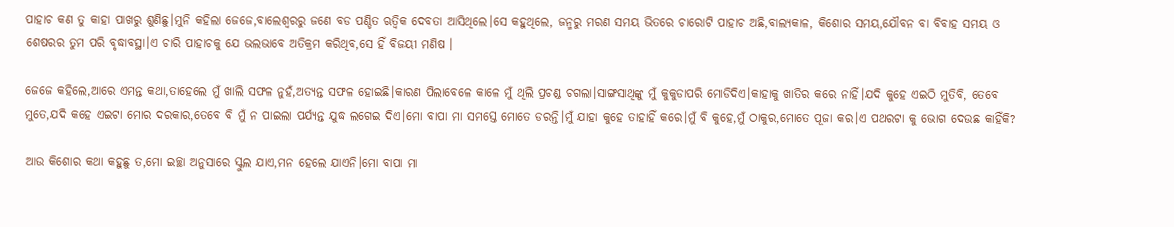ପାହାଚ କଣ ତୁ କାହା ପାଖରୁ ଶୁଣିଛୁ।ମୁନି କହିଲା ଜେଜେ,ବାଲେଶ୍ୱରରୁ ଜଣେ ବଡ ପଣ୍ଡିତ ଋତ୍ଵିକ ଦେବତା ଆସିଥିଲେ।ସେ କହୁଥିଲେ, ଜନ୍ମରୁ ମରଣ ସମୟ ଭିତରେ ଚାରୋଟି ପାହାଚ ଅଛି,ବାଲ୍ୟକାଳ, କିଶୋର ସମୟ,ଯୌବନ ବା ବିବାହ ସମୟ ଓ ଶେଷରର ତୁମ ପରି ବୃଦ୍ଧାବସ୍ଥା।ଏ ଚାରି ପାହାଚକୁ ଯେ ଭଲଭାବେ ଅତିକ୍ରମ କରିଥିବ,ସେ ହିଁ ବିଜୟୀ ମଣିଷ ।

ଜେଜେ କହିଲେ,ଆରେ ଏମନ୍ତ କଥା,ତାହେଲେ ମୁଁ ଖାଲି ସଫଳ ନୁହଁ,ଅତ୍ୟନ୍ତ ସଫଳ ହୋଇଛି।କାରଣ ପିଲାବେଳେ କାଳେ ମୁଁ ଥିଲି ପ୍ରଚଣ୍ଡ ଚଗଲା।ସାଙ୍ଗସାଥିଙ୍କୁ ମୁଁ କୁକୁଡାପରି ମୋଡିଦିଏ।କାହାକୁ ଖାତିର କରେ ନାହିଁ।ଯଦି କୁହେ ଏଇଠି ମୁତିବି, ତେବେ ମୁତେ,ଯଦି କହେ ଏଇଟା ମୋର ଦରକାର,ତେବେ ବି ମୁଁ ନ ପାଇଲା ପର୍ଯ୍ୟନ୍ତ ଯୁଦ୍ଧ ଲଗେଇ ଦିଏ।ମୋ ବାପା ମା ସମସ୍ତେ ମୋତେ ଡରନ୍ତି।ମୁଁ ଯାହା କୁହେ ତାହାହିଁ କରେ।ମୁଁ ବି କୁହେ,ମୁଁ ଠାକୁର,ମୋତେ ପୂଜା କର।ଏ ପଥରଟା କୁ ଭୋଗ ଦେଉଛ କାହିଁକି?

ଆଉ କିଶୋର କଥା କହୁଛୁ ତ,ମୋ ଇଚ୍ଛା ଅନୁସାରେ ସ୍କୁଲ ଯାଏ,ମନ ହେଲେ ଯାଏନି।ମୋ ବାପା ମା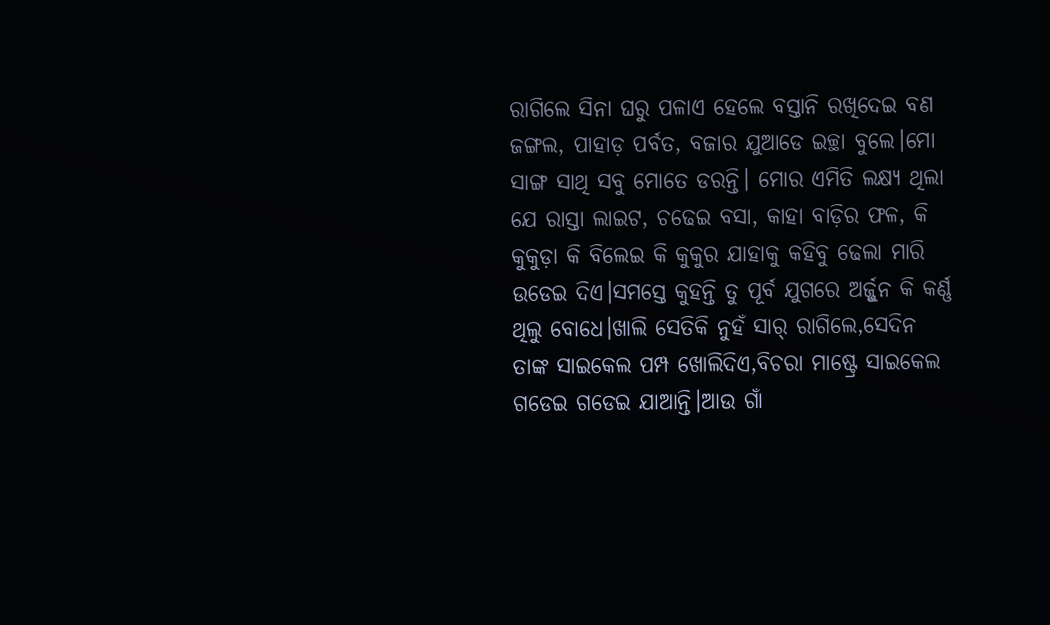ରାଗିଲେ ସିନା ଘରୁ ପଳାଏ ହେଲେ ବସ୍ତାନି ରଖିଦେଇ ବଣ ଜଙ୍ଗଲ, ପାହାଡ଼ ପର୍ବତ, ବଜାର ଯୁଆଡେ ଇଚ୍ଛା ବୁଲେ।ମୋ ସାଙ୍ଗ ସାଥି ସବୁ ମୋତେ ଡରନ୍ତି। ମୋର ଏମିତି ଲକ୍ଷ୍ୟ ଥିଲା ଯେ ରାସ୍ତା ଲାଇଟ, ଚଢେଇ ବସା, କାହା ବାଡ଼ିର ଫଳ, କି କୁକୁଡ଼ା କି ବିଲେଇ କି କୁକୁର ଯାହାକୁ କହିବୁ ଢେଲା ମାରି ଉଡେଇ ଦିଏ।ସମସ୍ତେ କୁହନ୍ତି ତୁ ପୂର୍ବ ଯୁଗରେ ଅର୍ଜ୍ଜୁନ କି କର୍ଣ୍ଣ ଥିଲୁ ବୋଧେ।ଖାଲି ସେତିକି ନୁହଁ ସାର୍ ରାଗିଲେ,ସେଦିନ ତାଙ୍କ ସାଇକେଲ ପମ୍ପ ଖୋଲିଦିଏ,ବିଚରା ମାଷ୍ଟ୍ରେ ସାଇକେଲ ଗଡେଇ ଗଡେଇ ଯାଆନ୍ତି।ଆଉ ଗାଁ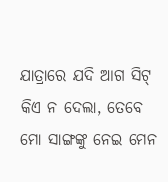ଯାତ୍ରାରେ ଯଦି ଆଗ ସିଟ୍ କିଏ ନ ଦେଲା, ତେବେ ମୋ ସାଙ୍ଗଙ୍କୁ ନେଇ ମେନ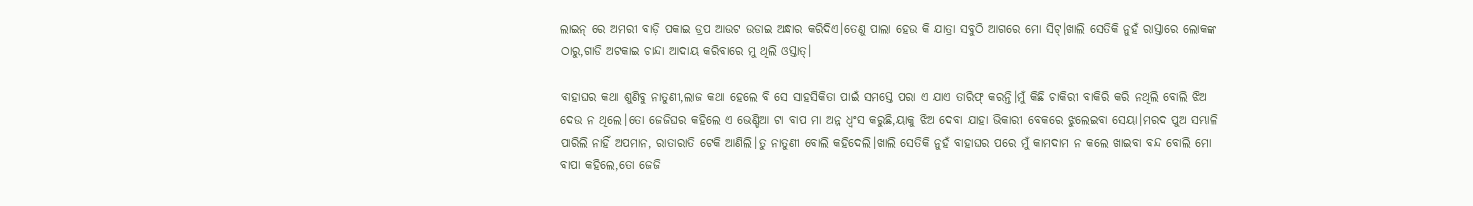ଲାଇନ୍ ରେ ଅମରୀ ବାଡ଼ି ପକାଇ ଡ୍ରପ ଆଉଟ ଉଡାଇ ଅନ୍ଧାର କରିଦିଏ।ତେଣୁ ପାଲା ହେଉ କି ଯାତ୍ରା ସବୁଠି ଆଗରେ ମୋ ସିଟ୍।ଖାଲି ସେତିକି ନୁହଁ ରାସ୍ତାରେ ଲୋକଙ୍କ ଠାରୁ,ଗାଡି ଅଟକାଇ ଚାନ୍ଦା ଆଦାୟ କରିବାରେ ମୁ ଥିଲି ଓସ୍ତାତ୍।

ବାହାଘର କଥା ଶୁଣିବୁ ନାତୁଣୀ,ଲାଜ କଥା ହେଲେ ବି ସେ ସାହସିକିତା ପାଇଁ ସମସ୍ତେ ପରା ଏ ଯାଏ ତାରିଫ୍ କରନ୍ତି।ମୁଁ କିଛି ଚାକିରୀ ବାକିରି କରି ନଥିଲି ବୋଲି ଝିଅ ଦେଉ ନ ଥିଲେ।ତୋ ଜେଜିଘର କହିଲେ ଏ ଭେଣ୍ଡିଆ ଟା ବାପ ମା ଅନ୍ନ ଧ୍ବଂସ କରୁଛି,ୟାକୁ ଝିଅ ଦେବା ଯାହା ଭିକାରୀ ବେକରେ ଝୁଲେଇବା ସେୟା।ମରଦ ପୁଅ ସମ୍ଭାଳି ପାରିଲି ନାହିଁ ଅପମାନ, ରାତାରାତି ଟେକି ଆଣିଲି।ତୁ ନାତୁଣୀ ବୋଲି କହିଦେଲି।ଖାଲି ସେତିକି ନୁହଁ ବାହାଘର ପରେ ମୁଁ କାମଦାମ ନ କଲେ ଖାଇବା ବନ୍ଦ ବୋଲି ମୋ ବାପା କହିଲେ,ତୋ ଜେଜି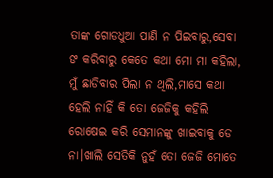ତାଙ୍କ ଗୋଡଧୁଆ ପାଣି ନ ପିଇବାରୁ,ସେବା ଙ କରିବାରୁ କେତେ କଥା ମୋ ମା କହିଲା, ମୁଁ ଛାଡିବାର ପିଲା ନ ଥିଲି,ମାସେ କଥା ହେଲି ନାହିଁ କି ତୋ ଜେଜିକୁ କହିଲି ରୋଷେଇ କରି ସେମାନଙ୍କୁ ଖାଇବାକୁ ଡେ ନା।ଖାଲି ସେତିକି ନୁହଁ ତୋ ଜେଜି ମୋତେ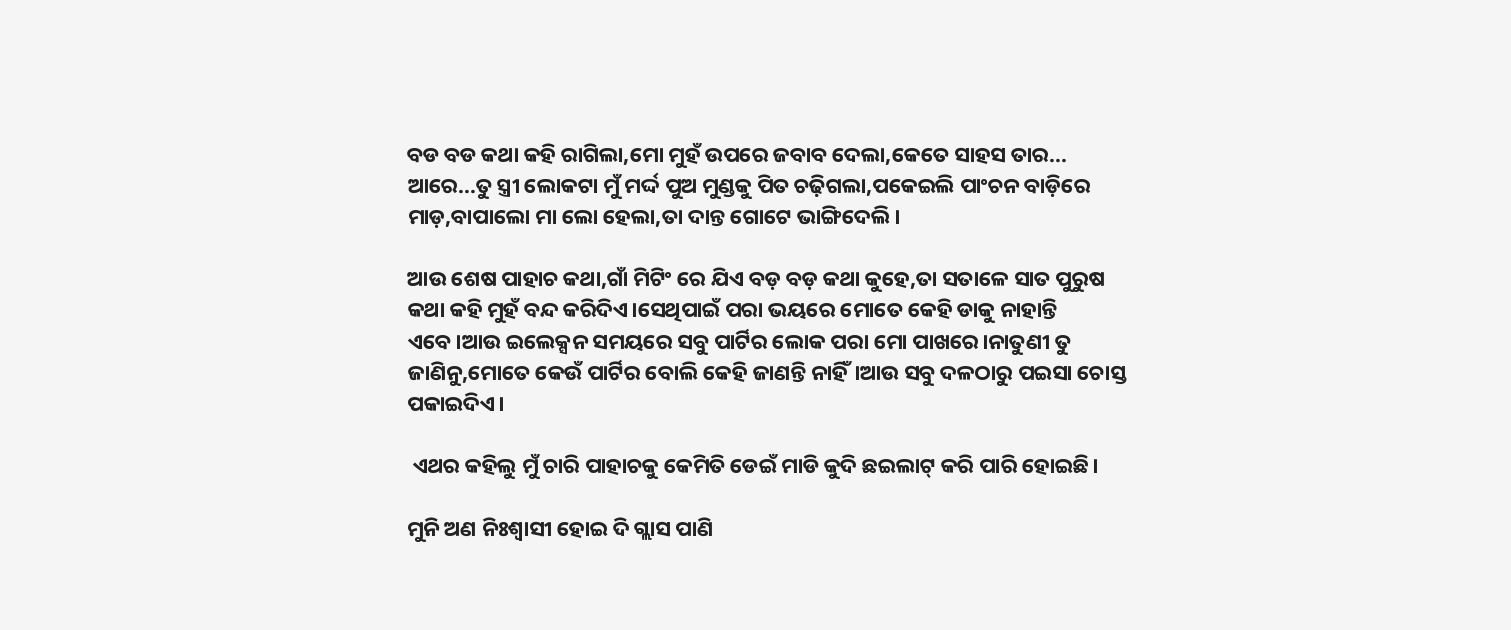ବଡ ବଡ କଥା କହି ରାଗିଲା,ମୋ ମୁହଁ ଉପରେ ଜବାବ ଦେଲା,କେତେ ସାହସ ତାର... ଆରେ...ତୁ ସ୍ତ୍ରୀ ଲୋକଟା ମୁଁ ମର୍ଦ୍ଦ ପୁଅ ମୁଣ୍ଡକୁ ପିତ ଚଢ଼ିଗଲା,ପକେଇଲି ପାଂଚନ ବାଡ଼ିରେ ମାଡ଼,ବାପାଲୋ ମା ଲୋ ହେଲା,ତା ଦାନ୍ତ ଗୋଟେ ଭାଙ୍ଗିଦେଲି।

ଆଉ ଶେଷ ପାହାଚ କଥା,ଗାଁ ମିଟିଂ ରେ ଯିଏ ବଡ଼ ବଡ଼ କଥା କୁହେ,ତା ସତାଳେ ସାତ ପୁରୁଷ କଥା କହି ମୁହଁ ବନ୍ଦ କରିଦିଏ।ସେଥିପାଇଁ ପରା ଭୟରେ ମୋତେ କେହି ଡାକୁ ନାହାନ୍ତି ଏବେ।ଆଉ ଇଲେକ୍ସନ ସମୟରେ ସବୁ ପାର୍ଟିର ଲୋକ ପରା ମୋ ପାଖରେ।ନାତୁଣୀ ତୁ ଜାଣିନୁ,ମୋତେ କେଉଁ ପାର୍ଟିର ବୋଲି କେହି ଜାଣନ୍ତି ନାହିଁ।ଆଉ ସବୁ ଦଳଠାରୁ ପଇସା ଚୋସ୍ତ ପକାଇଦିଏ।

 ଏଥର କହିଲୁ ମୁଁ ଚାରି ପାହାଚକୁ କେମିତି ଡେଇଁ ମାଡି କୁଦି ଛଇଲାଟ୍ କରି ପାରି ହୋଇଛି।

ମୁନି ଅଣ ନିଃଶ୍ବାସୀ ହୋଇ ଦି ଗ୍ଲାସ ପାଣି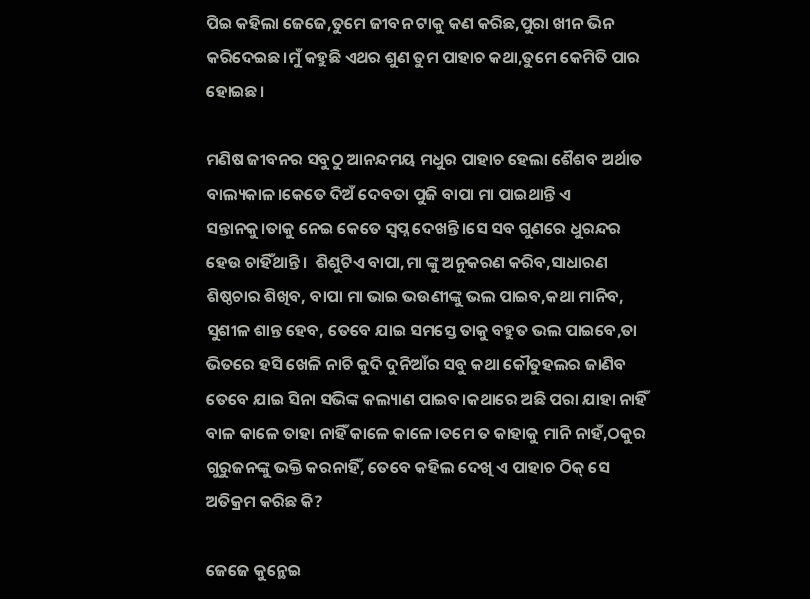ପିଇ କହିଲା ଜେଜେ,ତୁମେ ଜୀବନ ଟାକୁ କଣ କରିଛ,ପୁରା ଖୀନ ଭିନ କରିଦେଇଛ।ମୁଁ କହୁଛି ଏଥର ଶୁଣ ତୁମ ପାହାଚ କଥା,ତୁମେ କେମିତି ପାର ହୋଇଛ।

ମଣିଷ ଜୀବନର ସବୁଠୁ ଆନନ୍ଦମୟ ମଧୁର ପାହାଚ ହେଲା ଶୈଶବ ଅର୍ଥାତ ବାଲ୍ୟକାଳ।କେତେ ଦିଅଁ ଦେବତା ପୁଜି ବାପା ମା ପାଇଥାନ୍ତି ଏ ସନ୍ତାନକୁ।ତାକୁ ନେଇ କେତେ ସ୍ବପ୍ନ ଦେଖନ୍ତି।ସେ ସବ ଗୁଣରେ ଧୁରନ୍ଦର ହେଉ ଚାହିଁଥାନ୍ତି।  ଶିଶୁଟିଏ ବାପା,ମା ଙ୍କୁ ଅନୁକରଣ କରିବ,ସାଧାରଣ ଶିଷ୍ଠଚାର ଶିଖିବ, ବାପା ମା ଭାଇ ଭଉଣୀଙ୍କୁ ଭଲ ପାଇବ,କଥା ମାନିବ, ସୁଶୀଳ ଶାନ୍ତ ହେବ, ତେବେ ଯାଇ ସମସ୍ତେ ତାକୁ ବହୁତ ଭଲ ପାଇବେ,ତା ଭିତରେ ହସି ଖେଳି ନାଚି କୁଦି ଦୁନିଆଁର ସବୁ କଥା କୌତୁହଲର ଜାଣିବ ତେବେ ଯାଇ ସିନା ସଭିଙ୍କ କଲ୍ୟାଣ ପାଇବ।କଥାରେ ଅଛି ପରା ଯାହା ନାହିଁ ବାଳ କାଳେ ତାହା ନାହିଁ କାଳେ କାଳେ।ତମେ ତ କାହାକୁ ମାନି ନାହଁ,ଠକୁର ଗୁରୁଜନଙ୍କୁ ଭକ୍ତି କରନାହିଁ, ତେବେ କହିଲ ଦେଖି ଏ ପାହାଚ ଠିକ୍ ସେ ଅତିକ୍ରମ କରିଛ କି?

ଜେଜେ କୁନ୍ଥେଇ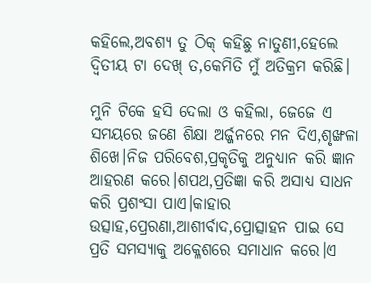କହିଲେ,ଅବଶ୍ୟ ତୁ ଠିକ୍ କହିଛୁ ନାତୁଣୀ,ହେଲେ ଦ୍ୱିତୀୟ ଟା ଦେଖ୍ ତ,କେମିତି ମୁଁ ଅତିକ୍ରମ କରିଛି।

ମୁନି ଟିକେ ହସି ଦେଲା ଓ କହିଲା, ଜେଜେ ଏ ସମୟରେ ଜଣେ ଶିକ୍ଷା ଅର୍ଜ୍ଜନରେ ମନ ଦିଏ,ଶୃଙ୍ଖଳା ଶିଖେ।ନିଜ ପରିବେଶ,ପ୍ରକୃତିକୁ ଅନୁଧ୍ୟାନ କରି ଜ୍ଞାନ ଆହରଣ କରେ।ଶପଥ,ପ୍ରତିଜ୍ଞା କରି ଅସାଧ୍ୟ ସାଧନ କରି ପ୍ରଶଂସା ପାଏ।କାହାର ଉତ୍ସାହ,ପ୍ରେରଣା,ଆଶୀର୍ବାଦ,ପ୍ରୋତ୍ସାହନ ପାଇ ସେ ପ୍ରତି ସମସ୍ୟାକୁ ଅକ୍ଳେଶରେ ସମାଧାନ କରେ।ଏ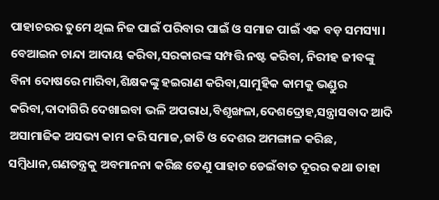ପାହାଚରର ତୁମେ ଥିଲ ନିଜ ପାଇଁ ପରିବାର ପାଇଁ ଓ ସମାଜ ପାଇଁ ଏକ ବଡ଼ ସମସ୍ୟା। ବେଆଇନ ଚାନ୍ଦା ଆଦାୟ କରିବା,ସରକାରଙ୍କ ସମ୍ପତ୍ତି ନଷ୍ଟ କରିବା, ନିରୀହ ଜୀବଙ୍କୁ ବିନା ଦୋଷରେ ମାରିବା,ଶିକ୍ଷକଙ୍କୁ ହଇରାଣ କରିବା,ସାମୁହିକ କାମକୁ ଭଣ୍ଡୁର କରିବା,ଦାଦାଗିରି ଦେଖାଇବା ଭଳି ଅପରାଧ,ବିଶୃଙ୍ଖଳା,ଦେଶଦ୍ରୋହ,ସନ୍ତ୍ରାସବାଦ ଆଦି ଅସାମାଜିକ ଅସଭ୍ୟ କାମ କରି ସମାଜ,ଜାତି ଓ ଦେଶର ଅମଙ୍ଗାଳ କରିଛ, ସମ୍ବିଧାନ,ଗଣତନ୍ତ୍ରକୁ ଅବମାନନା କରିଛ ତେଣୁ ପାହାଚ ଡେଇଁବାତ ଦୂରର କଥା ତାହା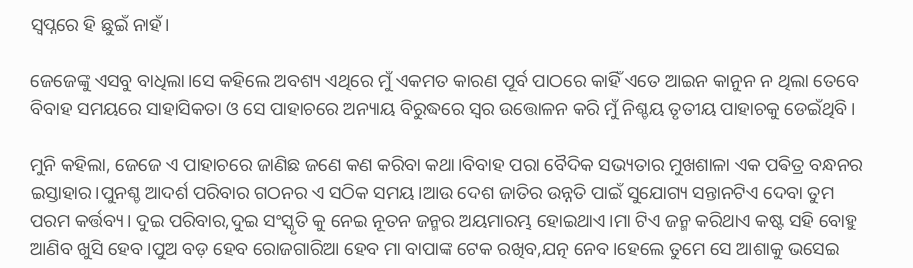ସ୍ୱପ୍ନରେ ହି ଛୁଇଁ ନାହଁ।

ଜେଜେଙ୍କୁ ଏସବୁ ବାଧିଲା।ସେ କହିଲେ ଅବଶ୍ୟ ଏଥିରେ ମୁଁ ଏକମତ କାରଣ ପୂର୍ବ ପାଠରେ କାହିଁ ଏତେ ଆଇନ କାନୁନ ନ ଥିଲା ତେବେ ବିବାହ ସମୟରେ ସାହାସିକତା ଓ ସେ ପାହାଚରେ ଅନ୍ୟାୟ ବିରୁଦ୍ଧରେ ସ୍ୱର ଉତ୍ତୋଳନ କରି ମୁଁ ନିଶ୍ଚୟ ତୃତୀୟ ପାହାଚକୁ ଡେଇଁଥିବି।

ମୁନି କହିଲା, ଜେଜେ ଏ ପାହାଚରେ ଜାଣିଛ ଜଣେ କଣ କରିବା କଥା।ବିବାହ ପରା ବୈଦିକ ସଭ୍ୟତାର ମୁଖଶାଳା ଏକ ପଵିତ୍ର ବନ୍ଧନର ଇସ୍ତାହାର।ପୁନଶ୍ଚ ଆଦର୍ଶ ପରିବାର ଗଠନର ଏ ସଠିକ ସମୟ।ଆଉ ଦେଶ ଜାତିର ଉନ୍ନତି ପାଇଁ ସୁଯୋଗ୍ୟ ସନ୍ତାନଟିଏ ଦେବା ତୁମ ପରମ କର୍ତ୍ତବ୍ୟ। ଦୁଇ ପରିବାର,ଦୁଇ ସଂସ୍କୃତି କୁ ନେଇ ନୂତନ ଜନ୍ମର ଅୟମାରମ୍ଭ ହୋଇଥାଏ।ମା ଟିଏ ଜନ୍ମ କରିଥାଏ କଷ୍ଟ ସହି ବୋହୁ ଆଣିବ ଖୁସି ହେବ।ପୁଅ ବଡ଼ ହେବ ରୋଜଗାରିଆ ହେବ ମା ବାପାଙ୍କ ଟେକ ରଖିବ,ଯତ୍ନ ନେବ।ହେଲେ ତୁମେ ସେ ଆଶାକୁ ଭସେଇ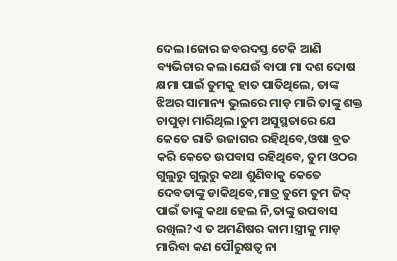ଦେଲ।ଜୋର ଜବରଦସ୍ତ ଟେକି ଆଣି ବ୍ୟଭିଚାର କଲ।ଯେଉଁ ବାପା ମା ଦଶ ଦୋଷ କ୍ଷମା ପାଇଁ ତୁମକୁ ହାତ ପାତିଥିଲେ, ତାଙ୍କ ଝିଅର ସାମାନ୍ୟ ଭୁଲରେ ମାଡ଼ ମାରି ତାଙ୍କୁ ଶକ୍ତ ଚାପୁଡ଼ା ମାରିଥିଲ।ତୁମ ଅସୁସ୍ଥତାରେ ଯେ କେତେ ରାତି ଉଜାଗର ରହିଥିବେ,ଓଷା ବ୍ରତ କରି କେତେ ଉପବାସ ରହିଥିବେ, ତୁମ ଓଠର ଗୁଲୁରୁ ଗୁଲୁରୁ କଥା ଶୁଣିବାକୁ କେତେ ଦେବତାଙ୍କୁ ଡାକିଥିବେ,ମାତ୍ର ତୁମେ ତୁମ ଜିଦ୍ ପାଇଁ ତାଙ୍କୁ କଥା ହେଲ ନି,ତାଙ୍କୁ ଉପବାସ ରଖିଲ?ଏ ତ ଅମଣିଷର କାମ।ସ୍ତ୍ରୀକୁ ମାଡ଼ ମାରିବା କଣ ପୌରୁଷତ୍ୱ ନା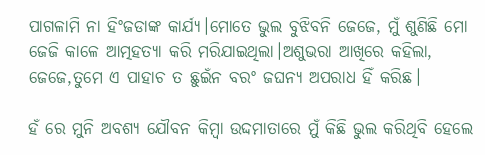ପାଗଳାମି ନା ହିଂଜଡାଙ୍କ କାର୍ଯ୍ୟ।ମୋତେ ଭୁଲ ବୁଝିବନି ଜେଜେ, ମୁଁ ଶୁଣିଛି ମୋ ଜେଜି କାଳେ ଆତ୍ମହତ୍ୟା କରି ମରିଯାଇଥିଲା।ଅଶୁଭରା ଆଖିରେ କହିଲା, ଜେଜେ,ତୁମେ ଏ ପାହାଚ ତ ଛୁଇଁନ ବରଂ ଜଘନ୍ୟ ଅପରାଧ ହିଁ କରିଛ।

ହଁ ରେ ମୁନି ଅବଶ୍ୟ ଯୌବନ କିମ୍ବା ଉଦ୍ଦମାତାରେ ମୁଁ କିଛି ଭୁଲ କରିଥିବି ହେଲେ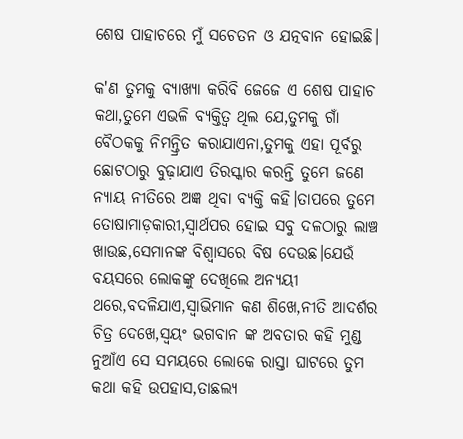ଶେଷ ପାହାଚରେ ମୁଁ ସଚେତନ ଓ ଯତ୍ନବାନ ହୋଇଛି।

କ'ଣ ତୁମକୁ ବ୍ୟାଖ୍ୟା କରିବି ଜେଜେ ଏ ଶେଷ ପାହାଚ କଥା,ତୁମେ ଏଭଳି ବ୍ୟକ୍ତିତ୍ୱ ଥିଲ ଯେ,ତୁମକୁ ଗାଁ ବୈଠକକୁ ନିମନ୍ତ୍ରିତ କରାଯାଏନା,ତୁମକୁ ଏହା ପୂର୍ବରୁ ଛୋଟଠାରୁ ବୁଢ଼ାଯାଏ ତିରସ୍କାର କରନ୍ତି ତୁମେ ଜଣେ ନ୍ୟାୟ ନୀତିରେ ଅଜ୍ଞ ଥିବା ବ୍ୟକ୍ତି କହି।ତାପରେ ତୁମେ ତୋଷାମାଡ଼କାରୀ,ସ୍ୱାର୍ଥପର ହୋଇ ସବୁ ଦଳଠାରୁ ଲାଞ୍ଚ ଖାଉଛ,ସେମାନଙ୍କ ବିଶ୍ୱାସରେ ବିଷ ଦେଉଛ।ଯେଉଁ ବୟସରେ ଲୋକଙ୍କୁ ଦେଖିଲେ ଅନ୍ୟୟୀ ଥରେ,ବଦଳିଯାଏ,ସ୍ୱାଭିମାନ କଣ ଶିଖେ,ନୀତି ଆଦର୍ଶର ଚିତ୍ର ଦେଖେ,ସ୍ୱୟଂ ଭଗବାନ ଙ୍କ ଅବତାର କହି ମୁଣ୍ଡ ନୁଆଁଏ ସେ ସମୟରେ ଲୋକେ ରାସ୍ତା ଘାଟରେ ତୁମ କଥା କହି ଉପହାସ,ତାଛଲ୍ୟ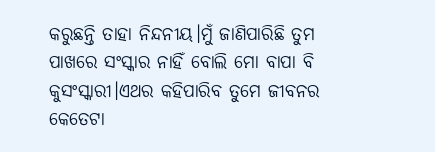କରୁଛନ୍ତି ତାହା ନିନ୍ଦନୀୟ।ମୁଁ ଜାଣିପାରିଛି ତୁମ ପାଖରେ ସଂସ୍କାର ନାହିଁ ବୋଲି ମୋ ବାପା ବି କୁସଂସ୍କାରୀ।ଏଥର କହିପାରିବ ତୁମେ ଜୀବନର କେତେଟା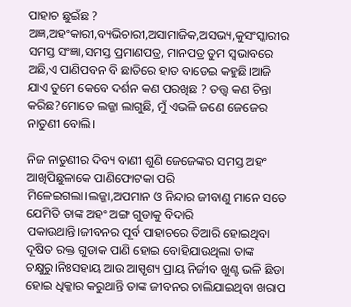ପାହାଚ ଛୁଇଁଛ ? ଅଜ୍ଞ,ଅହଂକାରୀ,ବ୍ୟଭିଚାରୀ,ଅସାମାଜିକ,ଅସଭ୍ୟ,କୁସଂସ୍କାରୀର ସମସ୍ତ ସଂଜ୍ଞା,ସମସ୍ତ ପ୍ରମାଣପତ୍ର, ମାନପତ୍ର ତୁମ ସ୍ୱଭାବରେ ଅଛି,ଏ ପାଣିପବନ ବି ଛାତିରେ ହାତ ବାଡେଇ କହୁଛି।ଆଜି ଯାଏ ତୁମେ କେବେ ଦର୍ଶନ କଣ ପରଖିଛ ? ତତ୍ତ୍ୱ କଣ ଚିନ୍ତା କରିଛ?ମୋତେ ଲଜ୍ଜା ଲାଗୁଛି, ମୁଁ ଏଭଳି ଜଣେ ଜେଜେର ନାତୁଣୀ ବୋଲି।

ନିଜ ନାତୁଣୀର ଦିବ୍ୟ ବାଣୀ ଶୁଣି ଜେଜେଙ୍କର ସମସ୍ତ ଅହଂ ଆଖିପିଛୁଳାକେ ପାଣିଫୋଟକା ପରି ମିଳେଇଗଲା।ଲଜ୍ଜା,ଅପମାନ ଓ ନିନ୍ଦାର ଜୀବାଣୁ ମାନେ ସତେ ଯେମିତି ତାଙ୍କ ଅହଂ ଅଙ୍ଗ ଗୁଡାକୁ ବିଦାରି ପକାଉଥାନ୍ତି।ଜୀବନର ପୂର୍ବ ପାହାଚରେ ତିଆରି ହୋଇଥିବା ଦୂଷିତ ରକ୍ତ ଗୁଡାକ ପାଣି ହୋଇ ବୋହିଯାଉଥିଲା ତାଙ୍କ ଚକ୍ଷୁରୁ।ନିଃସହାୟ ଆଉ ଆସ୍ପୃଶ୍ୟ ପ୍ରାୟ ନିର୍ଜୀବ ଖୁଣ୍ଟ ଭଳି ଛିଡା ହୋଇ ଧିକ୍କାର କରୁଥାନ୍ତି ତାଙ୍କ ଜୀବନର ଚାଲିଯାଇଥିବା ଖରାପ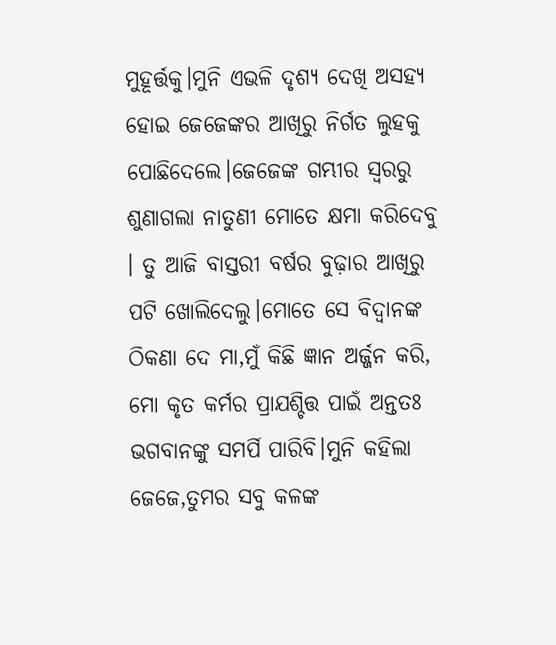ମୁହୂର୍ତ୍ତକୁ।ମୁନି ଏଭଳି ଦୃଶ୍ୟ ଦେଖି ଅସହ୍ୟ ହୋଇ ଜେଜେଙ୍କର ଆଖିରୁ ନିର୍ଗତ ଲୁହକୁ ପୋଛିଦେଲେ।ଜେଜେଙ୍କ ଗମ୍ଭୀର ସ୍ୱରରୁ ଶୁଣାଗଲା ନାତୁଣୀ ମୋତେ କ୍ଷମା କରିଦେବୁ । ତୁ ଆଜି ବାସ୍ତରୀ ବର୍ଷର ବୁଢ଼ାର ଆଖିରୁ ପଟି ଖୋଲିଦେଲୁ।ମୋତେ ସେ ବିଦ୍ୱାନଙ୍କ ଠିକଣା ଦେ ମା,ମୁଁ କିଛି ଜ୍ଞାନ ଅର୍ଜ୍ଜନ କରି, ମୋ କୃତ କର୍ମର ପ୍ରାଯଶ୍ଚିତ୍ତ ପାଇଁ ଅନ୍ତତଃ ଭଗବାନଙ୍କୁ ସମର୍ପି ପାରିବି।ମୁନି କହିଲା ଜେଜେ,ତୁମର ସବୁ କଳଙ୍କ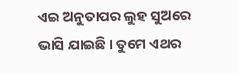ଏଇ ଅନୁତାପର ଲୁହ ସୁଅରେ ଭାସି ଯାଇଛି । ତୁମେ ଏଥର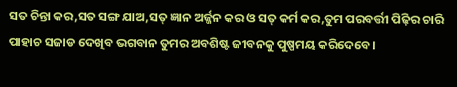ସତ ଚିନ୍ତା କର,ସତ ସଙ୍ଗ ଯାଅ,ସତ୍ ଜ୍ଞାନ ଅର୍ଜ୍ଜନ କର ଓ ସତ୍ କର୍ମ କର,ତୁମ ପରବର୍ତ୍ତୀ ପିଢ଼ିର ଚାରି ପାହାଚ ସଜାଡ ଦେଖିବ ଭଗବାନ ତୁମର ଅବଶିଷ୍ଟ ଜୀବନକୁ ପୁଷ୍ପମୟ କରିଦେବେ।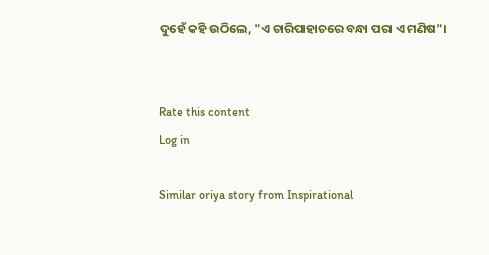ଦୁହେଁ କହି ଉଠିଲେ, "ଏ ଚାରିପାହାଚରେ ବନ୍ଧା ପରା ଏ ମଣିଷ"।


Rate this content
Log in

Similar oriya story from Inspirational